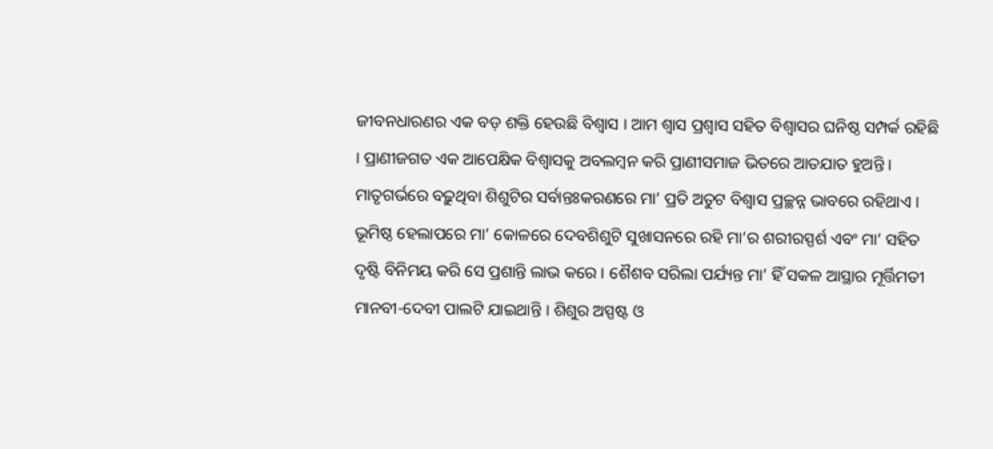ଜୀବନଧାରଣର ଏକ ବଡ଼ ଶକ୍ତି ହେଉଛି ବିଶ୍ୱାସ । ଆମ ଶ୍ୱାସ ପ୍ରଶ୍ୱାସ ସହିତ ବିଶ୍ୱାସର ଘନିଷ୍ଠ ସମ୍ପର୍କ ରହିଛି । ପ୍ରାଣୀଜଗତ ଏକ ଆପେକ୍ଷିକ ବିଶ୍ୱାସକୁ ଅବଲମ୍ବନ କରି ପ୍ରାଣୀସମାଜ ଭିତରେ ଆତଯାତ ହୁଅନ୍ତି । ମାତୃଗର୍ଭରେ ବଢ଼ୁଥିବା ଶିଶୁଟିର ସର୍ବାନ୍ତଃକରଣରେ ମା’ ପ୍ରତି ଅତୁଟ ବିଶ୍ୱାସ ପ୍ରଚ୍ଛନ୍ନ ଭାବରେ ରହିଥାଏ । ଭୂମିଷ୍ଠ ହେଲାପରେ ମା’ କୋଳରେ ଦେବଶିଶୁଟି ସୁଖାସନରେ ରହି ମା’ର ଶରୀରସ୍ପର୍ଶ ଏବଂ ମା’ ସହିତ ଦୃଷ୍ଟି ବିନିମୟ କରି ସେ ପ୍ରଶାନ୍ତି ଲାଭ କରେ । ଶୈଶବ ସରିଲା ପର୍ଯ୍ୟନ୍ତ ମା’ ହିଁ ସକଳ ଆସ୍ଥାର ମୂର୍ତ୍ତିମତୀ ମାନବୀ-ଦେବୀ ପାଲଟି ଯାଇଥାନ୍ତି । ଶିଶୁର ଅସ୍ପଷ୍ଟ ଓ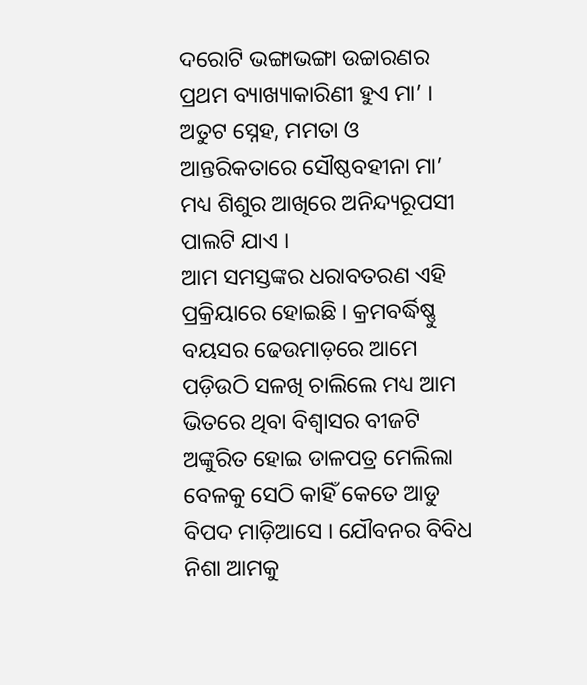ଦରୋଟି ଭଙ୍ଗାଭଙ୍ଗା ଉଚ୍ଚାରଣର ପ୍ରଥମ ବ୍ୟାଖ୍ୟାକାରିଣୀ ହୁଏ ମା’ । ଅତୁଟ ସ୍ନେହ, ମମତା ଓ ଆନ୍ତରିକତାରେ ସୌଷ୍ଠବହୀନା ମା’ ମଧ୍ୟ ଶିଶୁର ଆଖିରେ ଅନିନ୍ଦ୍ୟରୂପସୀ ପାଲଟି ଯାଏ ।
ଆମ ସମସ୍ତଙ୍କର ଧରାବତରଣ ଏହି ପ୍ରକ୍ରିୟାରେ ହୋଇଛି । କ୍ରମବର୍ଦ୍ଧିଷ୍ଣୁ ବୟସର ଢେଉମାଡ଼ରେ ଆମେ ପଡ଼ିଉଠି ସଳଖି ଚାଲିଲେ ମଧ୍ୟ ଆମ ଭିତରେ ଥିବା ବିଶ୍ୱାସର ବୀଜଟି ଅଙ୍କୁରିତ ହୋଇ ଡାଳପତ୍ର ମେଲିଲା ବେଳକୁ ସେଠି କାହିଁ କେତେ ଆଡୁ ବିପଦ ମାଡ଼ିଆସେ । ଯୌବନର ବିବିଧ ନିଶା ଆମକୁ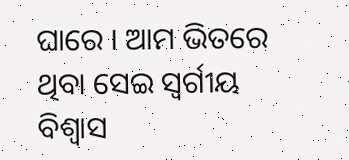ଘାରେ । ଆମ ଭିତରେ ଥିବା ସେଇ ସ୍ୱର୍ଗୀୟ ବିଶ୍ୱାସ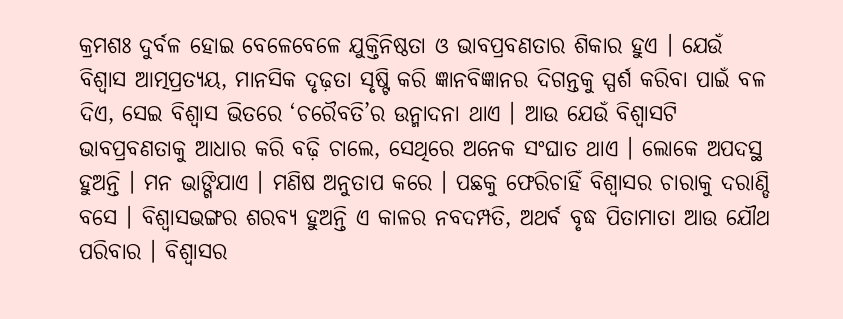କ୍ରମଶଃ ଦୁର୍ବଳ ହୋଇ ବେଳେବେଳେ ଯୁକ୍ତିନିଷ୍ଠତା ଓ ଭାବପ୍ରବଣତାର ଶିକାର ହୁଏ । ଯେଉଁ ବିଶ୍ୱାସ ଆତ୍ମପ୍ରତ୍ୟୟ, ମାନସିକ ଦୃଢ଼ତା ସୃଷ୍ଟି କରି ଜ୍ଞାନବିଜ୍ଞାନର ଦିଗନ୍ତକୁ ସ୍ପର୍ଶ କରିବା ପାଇଁ ବଳ ଦିଏ, ସେଇ ବିଶ୍ୱାସ ଭିତରେ ‘ଚରୈବତି’ର ଉନ୍ମାଦନା ଥାଏ । ଆଉ ଯେଉଁ ବିଶ୍ୱାସଟି ଭାବପ୍ରବଣତାକୁ ଆଧାର କରି ବଢ଼ି ଚାଲେ, ସେଥିରେ ଅନେକ ସଂଘାତ ଥାଏ । ଲୋକେ ଅପଦସ୍ଥ ହୁଅନ୍ତି । ମନ ଭାଙ୍ଗିଯାଏ । ମଣିଷ ଅନୁତାପ କରେ । ପଛକୁ ଫେରିଚାହିଁ ବିଶ୍ୱାସର ଚାରାକୁ ଦରାଣ୍ଡି ବସେ । ବିଶ୍ୱାସଭଙ୍ଗର ଶରବ୍ୟ ହୁଅନ୍ତି ଏ କାଳର ନବଦମ୍ପତି, ଅଥର୍ବ ବୃଦ୍ଧ ପିତାମାତା ଆଉ ଯୌଥ ପରିବାର । ବିଶ୍ୱାସର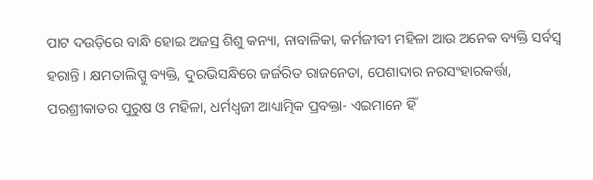ପାଟ ଦଉଡ଼ିରେ ବାନ୍ଧି ହୋଇ ଅଜସ୍ର ଶିଶୁ କନ୍ୟା, ନାବାଳିକା, କର୍ମଜୀବୀ ମହିଳା ଆଉ ଅନେକ ବ୍ୟକ୍ତି ସର୍ବସ୍ୱ ହରାନ୍ତି । କ୍ଷମତାଲିପ୍ସୁ ବ୍ୟକ୍ତି, ଦୁରଭିସନ୍ଧିରେ ଜର୍ଜରିତ ରାଜନେତା, ପେଶାଦାର ନରସଂହାରକର୍ତ୍ତା, ପରଶ୍ରୀକାତର ପୁରୁଷ ଓ ମହିଳା, ଧର୍ମଧ୍ୱଜୀ ଆଧ୍ୟାତ୍ମିକ ପ୍ରବକ୍ତା- ଏଇମାନେ ହିଁ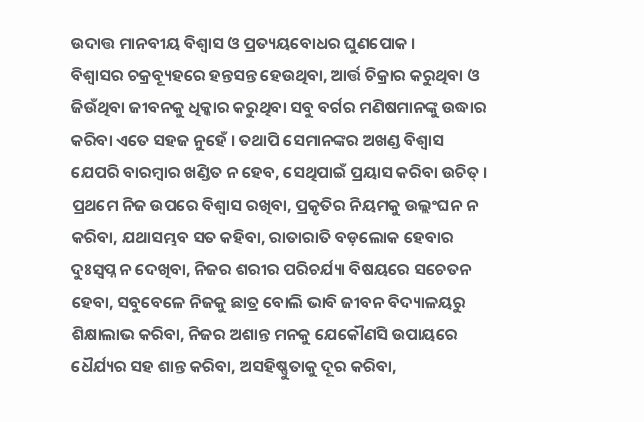ଉଦାତ୍ତ ମାନବୀୟ ବିଶ୍ୱାସ ଓ ପ୍ରତ୍ୟୟବୋଧର ଘୁଣପୋକ ।
ବିଶ୍ୱାସର ଚକ୍ରବ୍ୟୂହରେ ହନ୍ତସନ୍ତ ହେଉଥିବା, ଆର୍ତ୍ତ ଚିକ୍ରାର କରୁଥିବା ଓ ଜିଉଁଥିବା ଜୀବନକୁ ଧିକ୍କାର କରୁଥିବା ସବୁ ବର୍ଗର ମଣିଷମାନଙ୍କୁ ଉଦ୍ଧାର କରିବା ଏତେ ସହଜ ନୁହେଁ । ତଥାପି ସେମାନଙ୍କର ଅଖଣ୍ଡ ବିଶ୍ୱାସ ଯେପରି ବାରମ୍ବାର ଖଣ୍ଡିତ ନ ହେବ, ସେଥିପାଇଁ ପ୍ରୟାସ କରିବା ଉଚିତ୍ । ପ୍ରଥମେ ନିଜ ଉପରେ ବିଶ୍ୱାସ ରଖିବା, ପ୍ରକୃତିର ନିୟମକୁ ଉଲ୍ଲଂଘନ ନ କରିବା, ଯଥାସମ୍ଭବ ସତ କହିବା, ରାତାରାତି ବଡ଼ଲୋକ ହେବାର ଦୁଃସ୍ୱପ୍ନ ନ ଦେଖିବା, ନିଜର ଶରୀର ପରିଚର୍ଯ୍ୟା ବିଷୟରେ ସଚେତନ ହେବା, ସବୁବେଳେ ନିଜକୁ ଛାତ୍ର ବୋଲି ଭାବି ଜୀବନ ବିଦ୍ୟାଳୟରୁ ଶିକ୍ଷାଲାଭ କରିବା, ନିଜର ଅଶାନ୍ତ ମନକୁ ଯେକୌଣସି ଉପାୟରେ ଧୈର୍ଯ୍ୟର ସହ ଶାନ୍ତ କରିବା, ଅସହିଷ୍ଣୁତାକୁ ଦୂର କରିବା,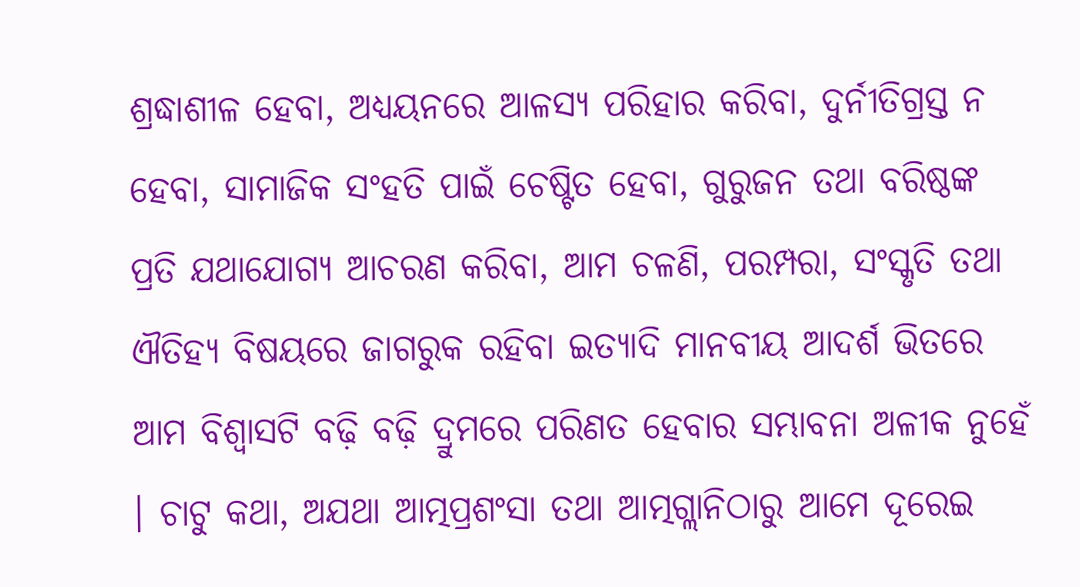ଶ୍ରଦ୍ଧାଶୀଳ ହେବା, ଅଧ୍ୟୟନରେ ଆଳସ୍ୟ ପରିହାର କରିବା, ଦୁର୍ନୀତିଗ୍ରସ୍ତ ନ ହେବା, ସାମାଜିକ ସଂହତି ପାଇଁ ଚେଷ୍ଟିତ ହେବା, ଗୁରୁଜନ ତଥା ବରିଷ୍ଠଙ୍କ ପ୍ରତି ଯଥାଯୋଗ୍ୟ ଆଚରଣ କରିବା, ଆମ ଚଳଣି, ପରମ୍ପରା, ସଂସ୍କୃତି ତଥା ଐତିହ୍ୟ ବିଷୟରେ ଜାଗରୁକ ରହିବା ଇତ୍ୟାଦି ମାନବୀୟ ଆଦର୍ଶ ଭିତରେ ଆମ ବିଶ୍ୱାସଟି ବଢ଼ି ବଢ଼ି ଦ୍ରୁମରେ ପରିଣତ ହେବାର ସମ୍ଭାବନା ଅଳୀକ ନୁହେଁ । ଚାଟୁ କଥା, ଅଯଥା ଆତ୍ମପ୍ରଶଂସା ତଥା ଆତ୍ମଗ୍ଲାନିଠାରୁ ଆମେ ଦୂରେଇ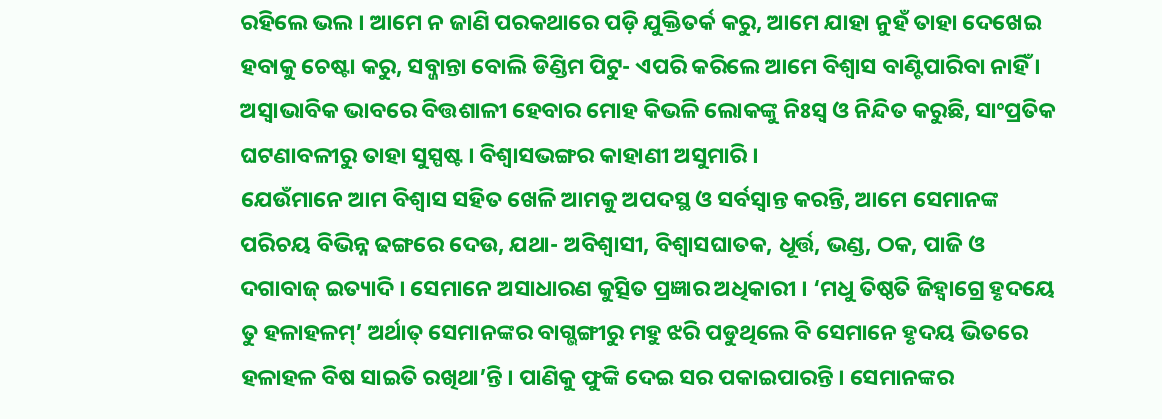ରହିଲେ ଭଲ । ଆମେ ନ ଜାଣି ପରକଥାରେ ପଡ଼ି ଯୁକ୍ତିତର୍କ କରୁ, ଆମେ ଯାହା ନୁହଁ ତାହା ଦେଖେଇ ହବାକୁ ଚେଷ୍ଟା କରୁ, ସବ୍ଜାନ୍ତା ବୋଲି ଡିଣ୍ଡିମ ପିଟୁ- ଏପରି କରିଲେ ଆମେ ବିଶ୍ୱାସ ବାଣ୍ଟିପାରିବା ନାହିଁ । ଅସ୍ୱାଭାବିକ ଭାବରେ ବିତ୍ତଶାଳୀ ହେବାର ମୋହ କିଭଳି ଲୋକଙ୍କୁ ନିଃସ୍ୱ ଓ ନିନ୍ଦିତ କରୁଛି, ସାଂପ୍ରତିକ ଘଟଣାବଳୀରୁ ତାହା ସୁସ୍ପଷ୍ଟ । ବିଶ୍ୱାସଭଙ୍ଗର କାହାଣୀ ଅସୁମାରି ।
ଯେଉଁମାନେ ଆମ ବିଶ୍ୱାସ ସହିତ ଖେଳି ଆମକୁ ଅପଦସ୍ଥ ଓ ସର୍ବସ୍ୱାନ୍ତ କରନ୍ତି, ଆମେ ସେମାନଙ୍କ ପରିଚୟ ବିଭିନ୍ନ ଢଙ୍ଗରେ ଦେଉ, ଯଥା- ଅବିଶ୍ୱାସୀ, ବିଶ୍ୱାସଘାତକ, ଧୂର୍ତ୍ତ, ଭଣ୍ଡ, ଠକ, ପାଜି ଓ ଦଗାବାଜ୍ ଇତ୍ୟାଦି । ସେମାନେ ଅସାଧାରଣ କୁତ୍ସିତ ପ୍ରଜ୍ଞାର ଅଧିକାରୀ । ‘ମଧୁ ତିଷ୍ଠତି ଜିହ୍ୱାଗ୍ରେ ହୃଦୟେ ତୁ ହଳାହଳମ୍’ ଅର୍ଥାତ୍ ସେମାନଙ୍କର ବାଗ୍ଭଙ୍ଗୀରୁ ମହୁ ଝରି ପଡୁଥିଲେ ବି ସେମାନେ ହୃଦୟ ଭିତରେ ହଳାହଳ ବିଷ ସାଇତି ରଖିଥା’ନ୍ତି । ପାଣିକୁ ଫୁଙ୍କି ଦେଇ ସର ପକାଇପାରନ୍ତି । ସେମାନଙ୍କର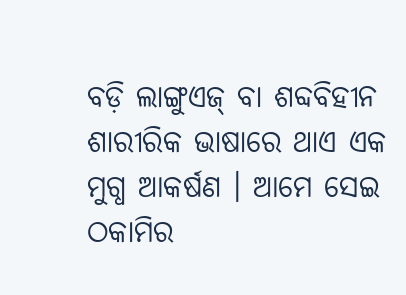ବଡ଼ି ଲାଙ୍ଗୁଏଜ୍ ବା ଶବ୍ଦବିହୀନ ଶାରୀରିକ ଭାଷାରେ ଥାଏ ଏକ ମୁଗ୍ଧ ଆକର୍ଷଣ । ଆମେ ସେଇ ଠକାମିର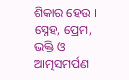ଶିକାର ହେଉ ।
ସ୍ନେହ, ପ୍ରେମ, ଭକ୍ତି ଓ ଆତ୍ମସମର୍ପଣ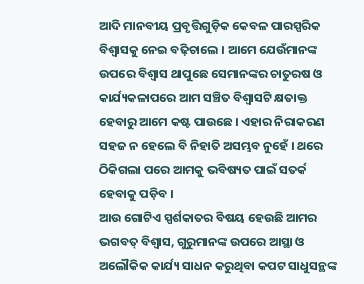ଆଦି ମାନବୀୟ ପ୍ରବୃତ୍ତିଗୁଡ଼ିକ କେବଳ ପାରସ୍ପରିକ ବିଶ୍ୱାସକୁ ନେଇ ବଢ଼ିଚାଲେ । ଆମେ ଯେଉଁମାନଙ୍କ ଉପରେ ବିଶ୍ୱାସ ଥାପୁଛେ ସେମାନଙ୍କର ଚାତୁରଷ ଓ କାର୍ଯ୍ୟକଳାପରେ ଆମ ସଞ୍ଚିତ ବିଶ୍ୱାସଟି କ୍ଷତାକ୍ତ ହେବାରୁ ଆମେ କଷ୍ଟ ପାଉଛେ । ଏହାର ନିରାକରଣ ସହଜ ନ ହେଲେ ବି ନିହାତି ଅସମ୍ଭବ ନୁହେଁ । ଥରେ ଠିକିଗଲା ପରେ ଆମକୁ ଭବିଷ୍ୟତ ପାଇଁ ସତର୍କ ହେବାକୁ ପଡ଼ିବ ।
ଆଉ ଗୋଟିଏ ସ୍ପର୍ଶକାତର ବିଷୟ ହେଉଛି ଆମର ଭଗବତ୍ ବିଶ୍ୱାସ, ଗୁରୁମାନଙ୍କ ଉପରେ ଆସ୍ଥା ଓ ଅଲୌକିକ କାର୍ଯ୍ୟ ସାଧନ କରୁଥିବା କପଟ ସାଧୁସନ୍ଥଙ୍କ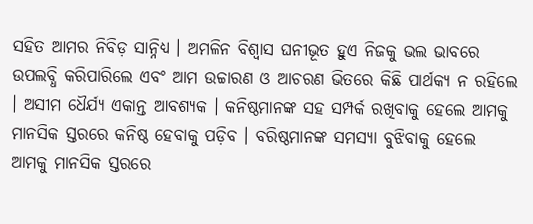ସହିତ ଆମର ନିବିଡ଼ ସାନ୍ନିଧ୍ୟ । ଅମଳିନ ବିଶ୍ୱାସ ଘନୀଭୂତ ହୁଏ ନିଜକୁ ଭଲ ଭାବରେ ଉପଲବ୍ଧି କରିପାରିଲେ ଏବଂ ଆମ ଉଚ୍ଚାରଣ ଓ ଆଚରଣ ଭିତରେ କିଛି ପାର୍ଥକ୍ୟ ନ ରହିଲେ । ଅସୀମ ଧୈର୍ଯ୍ୟ ଏକାନ୍ତ ଆବଶ୍ୟକ । କନିଷ୍ଠମାନଙ୍କ ସହ ସମ୍ପର୍କ ରଖିବାକୁ ହେଲେ ଆମକୁ ମାନସିକ ସ୍ତରରେ କନିଷ୍ଠ ହେବାକୁ ପଡ଼ିବ । ବରିଷ୍ଠମାନଙ୍କ ସମସ୍ୟା ବୁଝିବାକୁ ହେଲେ ଆମକୁ ମାନସିକ ସ୍ତରରେ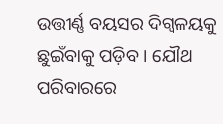ଉତ୍ତୀର୍ଣ୍ଣ ବୟସର ଦିଗ୍ବଳୟକୁ ଛୁଇଁବାକୁ ପଡ଼ିବ । ଯୌଥ ପରିବାରରେ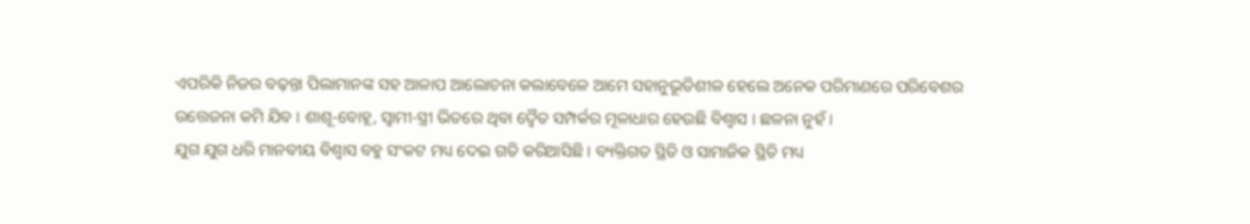ଏପରିକି ନିଜର ବଢ଼ନ୍ତା ପିଲାମାନଙ୍କ ସହ ଆଳାପ ଆଲୋଚନା କଲାବେଳେ ଆମେ ସହାନୁଭୂତିଶୀଳ ହେଲେ ଅନେକ ପରିମାଣରେ ପରିବେଶର ଉତ୍ତେଜନା କମି ଯିବ । ଶାଶୂ-ବୋହୂ, ସ୍ୱାମୀ-ସ୍ତ୍ରୀ ଭିତରେ ଥିବା ଦ୍ୱୈତ ସମ୍ପର୍କର ମୂଳାଧାର ହେଉଛି ବିଶ୍ୱାସ । ଛଳନା ନୁହଁ ।
ଯୁଗ ଯୁଗ ଧରି ମାନବୀୟ ବିଶ୍ୱାସ ବହୁ ସଂକଟ ମଧ୍ୟ ଦେଇ ଗତି କରିଆସିଛି । ବ୍ୟକ୍ତିଗତ ସ୍ଥିତି ଓ ସାମାଜିକ ସ୍ଥିତି ମଧ୍ୟ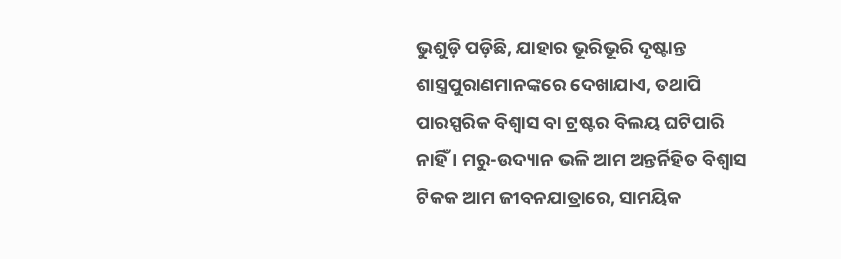ଭୁଶୁଡ଼ି ପଡ଼ିଛି, ଯାହାର ଭୂରିଭୂରି ଦୃଷ୍ଟାନ୍ତ ଶାସ୍ତ୍ରପୁରାଣମାନଙ୍କରେ ଦେଖାଯାଏ, ତଥାପି ପାରସ୍ପରିକ ବିଶ୍ୱାସ ବା ଟ୍ରଷ୍ଟର ବିଲୟ ଘଟିପାରି ନାହିଁ । ମରୁ-ଉଦ୍ୟାନ ଭଳି ଆମ ଅନ୍ତର୍ନିହିତ ବିଶ୍ୱାସ ଟିକକ ଆମ ଜୀବନଯାତ୍ରାରେ, ସାମୟିକ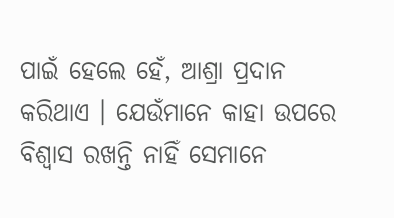ପାଇଁ ହେଲେ ହେଁ, ଆଶ୍ରା ପ୍ରଦାନ କରିଥାଏ । ଯେଉଁମାନେ କାହା ଉପରେ ବିଶ୍ୱାସ ରଖନ୍ତି ନାହିଁ ସେମାନେ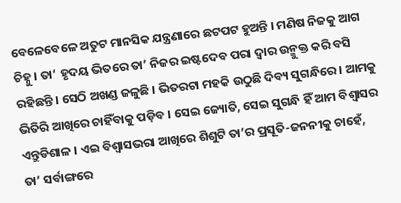ବେଳେବେଳେ ଅତୁଟ ମାନସିକ ଯନ୍ତ୍ରଣାରେ ଛଟପଟ ହୁଅନ୍ତି । ମଣିଷ ନିଜକୁ ଆଗ ଚିହ୍ନୁ । ତା’ ହୃଦୟ ଭିତରେ ତା’ ନିଜର ଇଷ୍ଟଦେବ ପରା ଦ୍ୱାର ଉନ୍ମୁକ୍ତ କରି ବସି ରହିଛନ୍ତି । ସେଠି ଅଖଣ୍ଡ ଜଳୁଛି । ଭିତରଟା ମହକି ଉଠୁଛି ଦିବ୍ୟ ସୁଗନ୍ଧିରେ । ଆମକୁ ଭିତିରି ଆଖିରେ ଚାହିଁବାକୁ ପଡ଼ିବ । ସେଇ ଜ୍ୟୋତି, ସେଇ ସୁଗନ୍ଧି ହିଁ ଆମ ବିଶ୍ୱାସର ଏନ୍ତୁଡିଶାଳ । ଏଇ ବିଶ୍ୱାସଭରା ଆଖିରେ ଶିଶୁଟି ତା’ର ପ୍ରସୂତି-ଜନନୀକୁ ଚାହେଁ, ତା’ ସର୍ବାଙ୍ଗରେ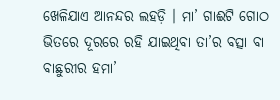ଖେଳିଯାଏ ଆନନ୍ଦର ଲହଡ଼ି । ମା’ ଗାଈଟି ଗୋଠ ଭିତରେ ଦୂରରେ ରହି ଯାଇଥିବା ତା’ର ବତ୍ସା ବା ବାଛୁରୀର ହମା’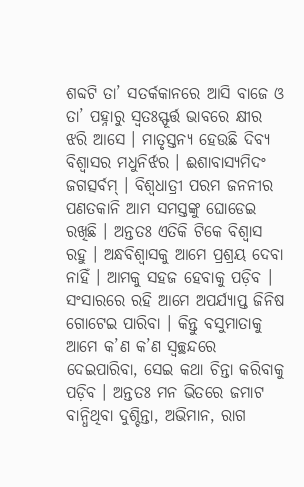ଶବ୍ଦଟି ତା’ ସତର୍କକାନରେ ଆସି ବାଜେ ଓ ତା’ ପହ୍ନାରୁ ସ୍ୱତଃସ୍ଫୂର୍ତ୍ତ ଭାବରେ କ୍ଷୀର ଝରି ଆସେ । ମାତୃସ୍ତନ୍ୟ ହେଉଛି ଦିବ୍ୟ ବିଶ୍ୱାସର ମଧୁନିର୍ଝର । ଈଶାବାସ୍ୟମିଦଂ ଜଗତ୍ସର୍ବମ୍ । ବିଶ୍ୱଧାତ୍ରୀ ପରମ ଜନନୀର ପଣତକାନି ଆମ ସମସ୍ତଙ୍କୁ ଘୋଡେଇ ରଖିଛି । ଅନ୍ତତଃ ଏତିକି ଟିକେ ବିଶ୍ୱାସ ରହୁ । ଅନ୍ଧବିଶ୍ୱାସକୁ ଆମେ ପ୍ରଶ୍ରୟ ଦେବା ନାହିଁ । ଆମକୁ ସହଜ ହେବାକୁ ପଡ଼ିବ । ସଂସାରରେ ରହି ଆମେ ଅପର୍ଯ୍ୟାପ୍ତ ଜିନିଷ ଗୋଟେଇ ପାରିବା । କିନ୍ତୁ ବସୁମାତାକୁ ଆମେ କ’ଣ କ’ଣ ସ୍ୱଚ୍ଛନ୍ଦରେ ଦେଇପାରିବା, ସେଇ କଥା ଚିନ୍ତା କରିବାକୁ ପଡ଼ିବ । ଅନ୍ତତଃ ମନ ଭିତରେ ଜମାଟ ବାନ୍ଧିଥିବା ଦୁଶ୍ଚିନ୍ତା, ଅଭିମାନ, ରାଗ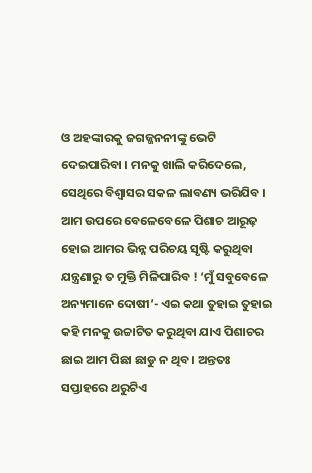ଓ ଅହଙ୍କାରକୁ ଜଗଜ୍ଜନନୀଙ୍କୁ ଭେଟି ଦେଇପାରିବା । ମନକୁ ଖାଲି କରିଦେଲେ, ସେଥିରେ ବିଶ୍ୱାସର ସକଳ ଲାବଣ୍ୟ ଭରିଯିବ । ଆମ ଉପରେ ବେଳେବେଳେ ପିଶାଚ ଆରୂଢ଼ ହୋଇ ଆମର ଭିନ୍ନ ପରିଚୟ ସୃଷ୍ଟି କରୁଥିବା ଯନ୍ତ୍ରଣାରୁ ତ ମୁକ୍ତି ମିଳିପାରିବ ! ‘ମୁଁ ସବୁବେଳେ ଅନ୍ୟମାନେ ଦୋଷୀ’- ଏଇ କଥା ତୁହାଇ ତୁହାଇ କହି ମନକୁ ଉଚ୍ଚାଟିତ କରୁଥିବା ଯାଏ ପିଶାଚର ଛାଇ ଆମ ପିଛା ଛାଡୁ ନ ଥିବ । ଅନ୍ତତଃ ସପ୍ତାହରେ ଥରୁଟିଏ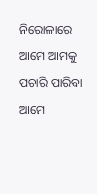ନିରୋଳାରେ ଆମେ ଆମକୁ ପଚାରି ପାରିବା ଆମେ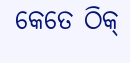କେତେ ଠିକ୍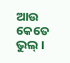ଆଉ କେତେ ଭୁଲ୍ ।